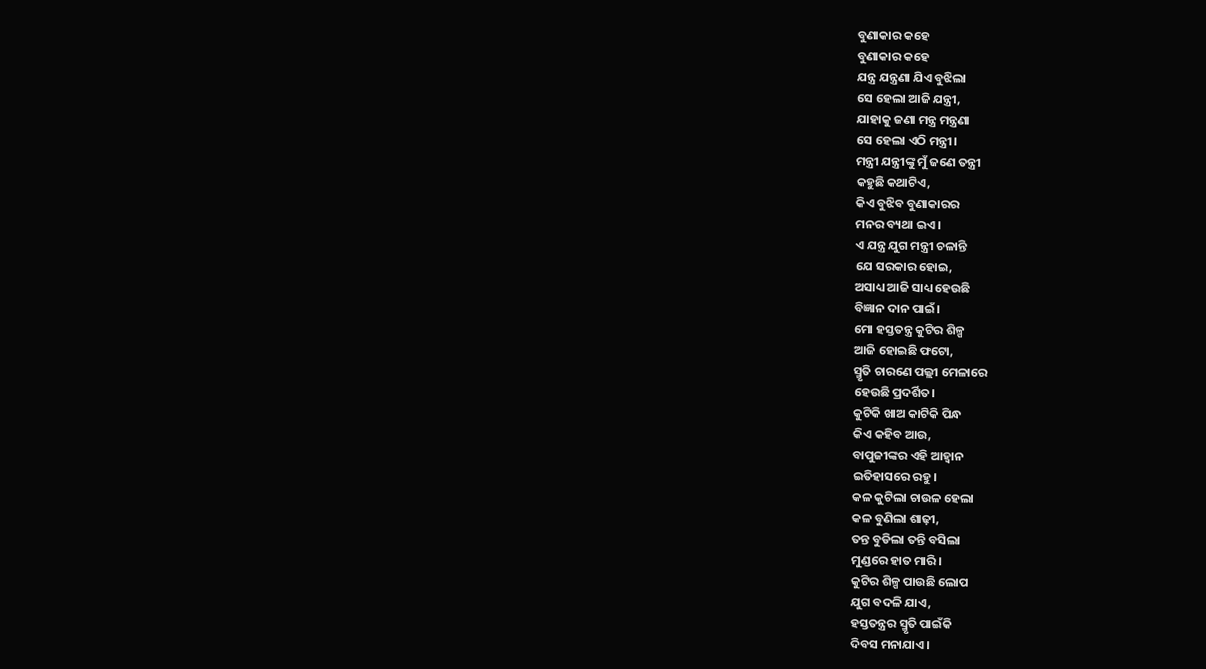ବୁଣାକାର କହେ
ବୁଣାକାର କହେ
ଯନ୍ତ୍ର ଯନ୍ତ୍ରଣା ଯିଏ ବୁଝିଲା
ସେ ହେଲା ଆଜି ଯନ୍ତ୍ରୀ,
ଯାହାକୁ ଜଣା ମନ୍ତ୍ର ମନ୍ତ୍ରଣା
ସେ ହେଲା ଏଠି ମନ୍ତ୍ରୀ।
ମନ୍ତ୍ରୀ ଯନ୍ତ୍ରୀଙ୍କୁ ମୁଁ ଜଣେ ତନ୍ତ୍ରୀ
କହୁଛି କଥାଟିଏ,
କିଏ ବୁଝିବ ବୁଣାକାରର
ମନର ବ୍ୟଥା ଇଏ।
ଏ ଯନ୍ତ୍ର ଯୁଗ ମନ୍ତ୍ରୀ ଚଳାନ୍ତି
ଯେ ସରକାର ହୋଇ,
ଅସାଧ୍ୟ ଆଜି ସାଧ୍ୟ ହେଉଛି
ବିଜ୍ଞାନ ଦାନ ପାଇଁ।
ମୋ ହସ୍ତତନ୍ତ୍ର କୁଟିର ଶିଳ୍ପ
ଆଜି ହୋଇଛି ଫଟୋ,
ସ୍ମୃତି ଚାରଣେ ପଲ୍ଲୀ ମେଳାରେ
ହେଉଛି ପ୍ରଦର୍ଶିତ।
କୁଟିକି ଖାଅ କାଟିକି ପିନ୍ଧ
କିଏ କହିବ ଆଉ,
ବାପୁଜୀଙ୍କର ଏହି ଆହ୍ଵାନ
ଇତିହାସରେ ରହୁ।
କଳ କୁଟିଲା ଚାଉଳ ହେଲା
କଳ ବୁଣିଲା ଶାଢ଼ୀ,
ତନ୍ତ ବୁଡିଲା ତନ୍ତି ବସିଲା
ମୁଣ୍ଡରେ ହାତ ମାରି।
କୁଟିର ଶିଳ୍ପ ପାଉଛି ଲୋପ
ଯୁଗ ବଦଳି ଯାଏ,
ହସ୍ତତନ୍ତ୍ରର ସ୍ମୃତି ପାଇଁକି
ଦିବସ ମନାଯାଏ।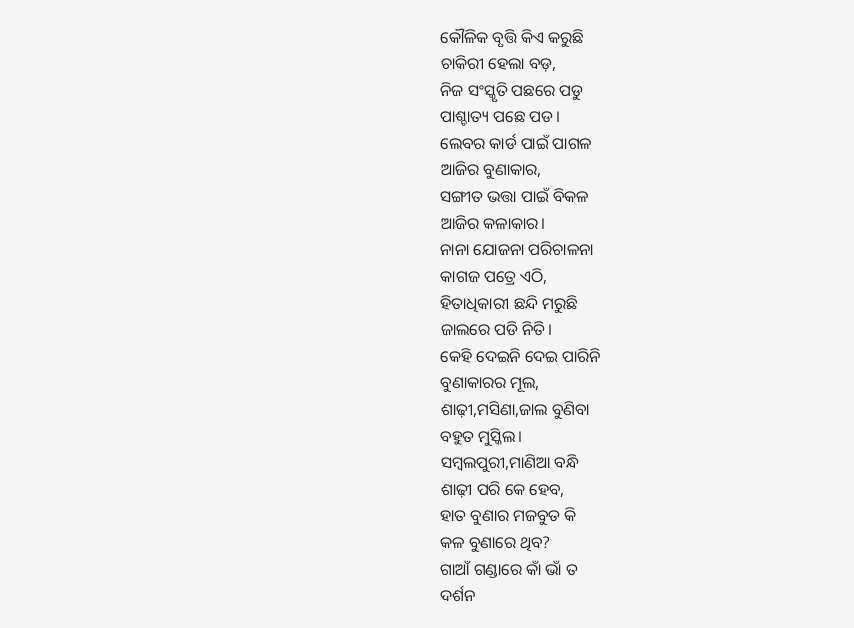କୌଳିକ ବୃତ୍ତି କିଏ କରୁଛି
ଚାକିରୀ ହେଲା ବଡ଼,
ନିଜ ସଂସ୍କୃତି ପଛରେ ପଡୁ
ପାଶ୍ଚାତ୍ୟ ପଛେ ପଡ।
ଲେବର କାର୍ଡ ପାଇଁ ପାଗଳ
ଆଜିର ବୁଣାକାର,
ସଙ୍ଗୀତ ଭତ୍ତା ପାଇଁ ବିକଳ
ଆଜିର କଳାକାର।
ନାନା ଯୋଜନା ପରିଚାଳନା
କାଗଜ ପତ୍ରେ ଏଠି,
ହିତାଧିକାରୀ ଛନ୍ଦି ମରୁଛି
ଜାଲରେ ପଡି ନିତି।
କେହି ଦେଇନି ଦେଇ ପାରିନି
ବୁଣାକାରର ମୂଲ,
ଶାଢ଼ୀ,ମସିଣା,ଜାଲ ବୁଣିବା
ବହୁତ ମୁସ୍କିଲ।
ସମ୍ବଲପୁରୀ,ମାଣିଆ ବନ୍ଧି
ଶାଢ଼ୀ ପରି କେ ହେବ,
ହାତ ବୁଣାର ମଜବୁତ କି
କଳ ବୁଣାରେ ଥିବ?
ଗାଆଁ ଗଣ୍ଡାରେ କାଁ ଭାଁ ତ
ଦର୍ଶନ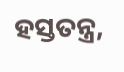ହସ୍ତତନ୍ତ୍ର,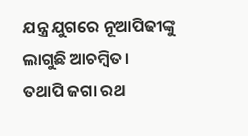ଯନ୍ତ୍ର ଯୁଗରେ ନୂଆପିଢୀଙ୍କୁ
ଲାଗୁଛି ଆଚମ୍ବିତ।
ତଥାପି ଜଗା ରଥ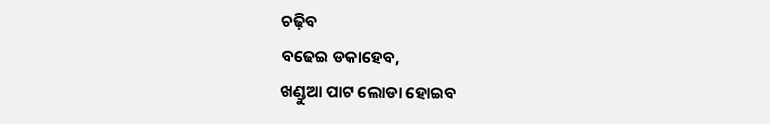ଚଢ଼ିବ
ବଢେଇ ଡକାହେବ,
ଖଣ୍ଡୁଆ ପାଟ ଲୋଡା ହୋଇବ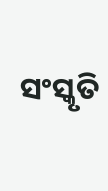ସଂସ୍କୃତି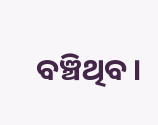ବଞ୍ଚିଥିବ।